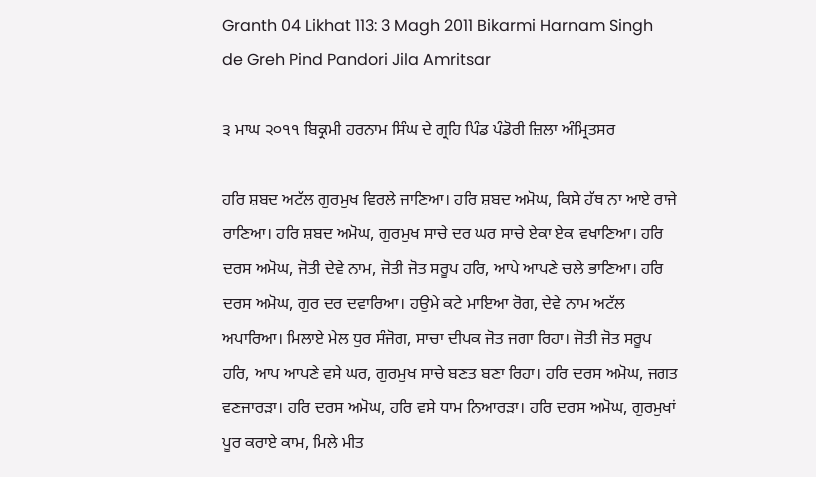Granth 04 Likhat 113: 3 Magh 2011 Bikarmi Harnam Singh de Greh Pind Pandori Jila Amritsar

੩ ਮਾਘ ੨੦੧੧ ਬਿਕ੍ਰਮੀ ਹਰਨਾਮ ਸਿੰਘ ਦੇ ਗ੍ਰਹਿ ਪਿੰਡ ਪੰਡੋਰੀ ਜ਼ਿਲਾ ਅੰਮ੍ਰਿਤਸਰ

ਹਰਿ ਸ਼ਬਦ ਅਟੱਲ ਗੁਰਮੁਖ ਵਿਰਲੇ ਜਾਣਿਆ। ਹਰਿ ਸ਼ਬਦ ਅਮੋਘ, ਕਿਸੇ ਹੱਥ ਨਾ ਆਏ ਰਾਜੇ ਰਾਣਿਆ। ਹਰਿ ਸ਼ਬਦ ਅਮੋਘ, ਗੁਰਮੁਖ ਸਾਚੇ ਦਰ ਘਰ ਸਾਚੇ ਏਕਾ ਏਕ ਵਖਾਣਿਆ। ਹਰਿ ਦਰਸ ਅਮੋਘ, ਜੋਤੀ ਦੇਵੇ ਨਾਮ, ਜੋਤੀ ਜੋਤ ਸਰੂਪ ਹਰਿ, ਆਪੇ ਆਪਣੇ ਚਲੇ ਭਾਣਿਆ। ਹਰਿ ਦਰਸ ਅਮੋਘ, ਗੁਰ ਦਰ ਦਵਾਰਿਆ। ਹਉਮੇ ਕਟੇ ਮਾਇਆ ਰੋਗ, ਦੇਵੇ ਨਾਮ ਅਟੱਲ ਅਪਾਰਿਆ। ਮਿਲਾਏ ਮੇਲ ਧੁਰ ਸੰਜੋਗ, ਸਾਚਾ ਦੀਪਕ ਜੋਤ ਜਗਾ ਰਿਹਾ। ਜੋਤੀ ਜੋਤ ਸਰੂਪ ਹਰਿ, ਆਪ ਆਪਣੇ ਵਸੇ ਘਰ, ਗੁਰਮੁਖ ਸਾਚੇ ਬਣਤ ਬਣਾ ਰਿਹਾ। ਹਰਿ ਦਰਸ ਅਮੋਘ, ਜਗਤ ਵਣਜਾਰੜਾ। ਹਰਿ ਦਰਸ ਅਮੋਘ, ਹਰਿ ਵਸੇ ਧਾਮ ਨਿਆਰੜਾ। ਹਰਿ ਦਰਸ ਅਮੋਘ, ਗੁਰਮੁਖਾਂ ਪੂਰ ਕਰਾਏ ਕਾਮ, ਮਿਲੇ ਮੀਤ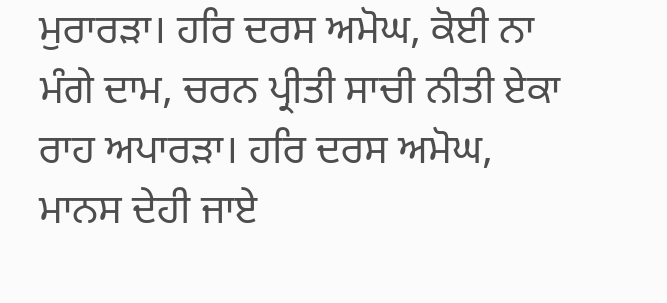ਮੁਰਾਰੜਾ। ਹਰਿ ਦਰਸ ਅਮੋਘ, ਕੋਈ ਨਾ ਮੰਗੇ ਦਾਮ, ਚਰਨ ਪ੍ਰੀਤੀ ਸਾਚੀ ਨੀਤੀ ਏਕਾ ਰਾਹ ਅਪਾਰੜਾ। ਹਰਿ ਦਰਸ ਅਮੋਘ, ਮਾਨਸ ਦੇਹੀ ਜਾਏ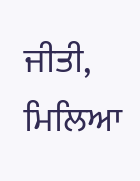ਜੀਤੀ, ਮਿਲਿਆ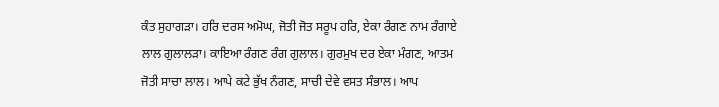ਕੰਤ ਸੁਹਾਗੜਾ। ਹਰਿ ਦਰਸ ਅਮੋਘ, ਜੋਤੀ ਜੋਤ ਸਰੂਪ ਹਰਿ, ਏਕਾ ਰੰਗਣ ਨਾਮ ਰੰਗਾਏ ਲਾਲ ਗੁਲਾਲੜਾ। ਕਾਇਆ ਰੰਗਣ ਰੰਗ ਗੁਲਾਲ। ਗੁਰਮੁਖ ਦਰ ਏਕਾ ਮੰਗਣ, ਆਤਮ ਜੋਤੀ ਸਾਚਾ ਲਾਲ। ਆਪੇ ਕਟੇ ਭੁੱਖ ਨੰਗਣ, ਸਾਚੀ ਦੇਵੇ ਵਸਤ ਸੰਭਾਲ। ਆਪ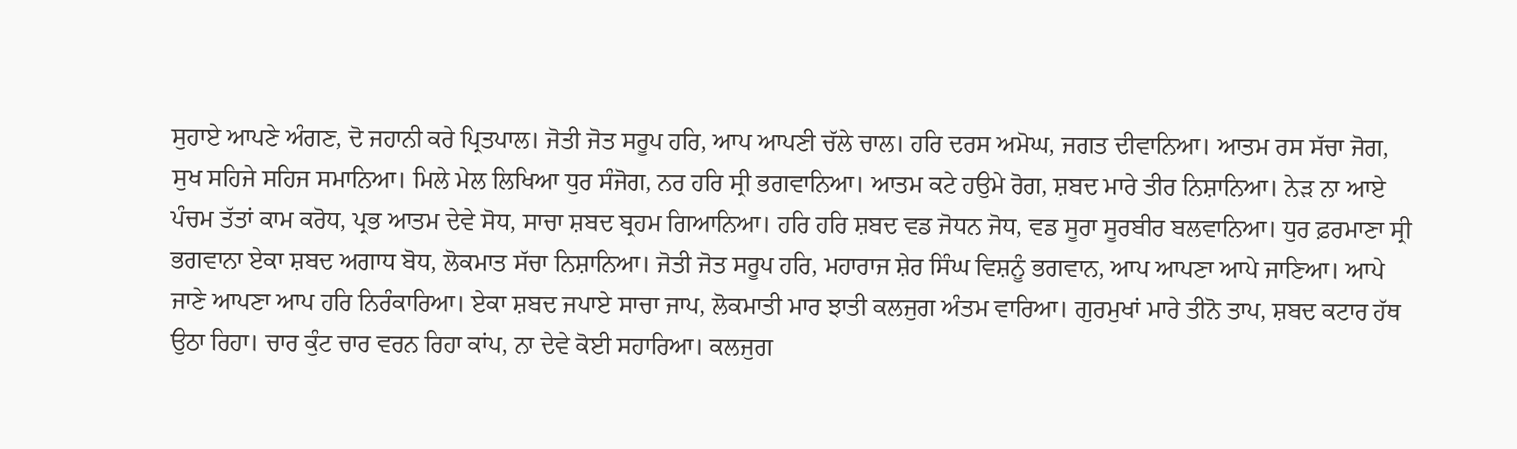ਸੁਹਾਏ ਆਪਣੇ ਅੰਗਣ, ਦੋ ਜਹਾਨੀ ਕਰੇ ਪ੍ਰਿਤਪਾਲ। ਜੋਤੀ ਜੋਤ ਸਰੂਪ ਹਰਿ, ਆਪ ਆਪਣੀ ਚੱਲੇ ਚਾਲ। ਹਰਿ ਦਰਸ ਅਮੋਘ, ਜਗਤ ਦੀਵਾਨਿਆ। ਆਤਮ ਰਸ ਸੱਚਾ ਜੋਗ, ਸੁਖ ਸਹਿਜੇ ਸਹਿਜ ਸਮਾਨਿਆ। ਮਿਲੇ ਮੇਲ ਲਿਖਿਆ ਧੁਰ ਸੰਜੋਗ, ਨਰ ਹਰਿ ਸ੍ਰੀ ਭਗਵਾਨਿਆ। ਆਤਮ ਕਟੇ ਹਉਮੇ ਰੋਗ, ਸ਼ਬਦ ਮਾਰੇ ਤੀਰ ਨਿਸ਼ਾਨਿਆ। ਨੇੜ ਨਾ ਆਏ ਪੰਚਮ ਤੱਤਾਂ ਕਾਮ ਕਰੋਧ, ਪ੍ਰਭ ਆਤਮ ਦੇਵੇ ਸੋਧ, ਸਾਚਾ ਸ਼ਬਦ ਬ੍ਰਹਮ ਗਿਆਨਿਆ। ਹਰਿ ਹਰਿ ਸ਼ਬਦ ਵਡ ਜੋਧਨ ਜੋਧ, ਵਡ ਸੂਰਾ ਸੂਰਬੀਰ ਬਲਵਾਨਿਆ। ਧੁਰ ਫ਼ਰਮਾਣਾ ਸ੍ਰੀ ਭਗਵਾਨਾ ਏਕਾ ਸ਼ਬਦ ਅਗਾਧ ਬੋਧ, ਲੋਕਮਾਤ ਸੱਚਾ ਨਿਸ਼ਾਨਿਆ। ਜੋਤੀ ਜੋਤ ਸਰੂਪ ਹਰਿ, ਮਹਾਰਾਜ ਸ਼ੇਰ ਸਿੰਘ ਵਿਸ਼ਨੂੰ ਭਗਵਾਨ, ਆਪ ਆਪਣਾ ਆਪੇ ਜਾਣਿਆ। ਆਪੇ ਜਾਣੇ ਆਪਣਾ ਆਪ ਹਰਿ ਨਿਰੰਕਾਰਿਆ। ਏਕਾ ਸ਼ਬਦ ਜਪਾਏ ਸਾਚਾ ਜਾਪ, ਲੋਕਮਾਤੀ ਮਾਰ ਝਾਤੀ ਕਲਜੁਗ ਅੰਤਮ ਵਾਰਿਆ। ਗੁਰਮੁਖਾਂ ਮਾਰੇ ਤੀਨੋ ਤਾਪ, ਸ਼ਬਦ ਕਟਾਰ ਹੱਥ ਉਠਾ ਰਿਹਾ। ਚਾਰ ਕੁੰਟ ਚਾਰ ਵਰਨ ਰਿਹਾ ਕਾਂਪ, ਨਾ ਦੇਵੇ ਕੋਈ ਸਹਾਰਿਆ। ਕਲਜੁਗ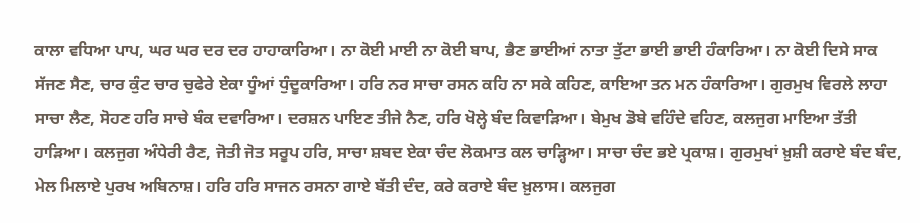ਕਾਲਾ ਵਧਿਆ ਪਾਪ, ਘਰ ਘਰ ਦਰ ਦਰ ਹਾਹਾਕਾਰਿਆ। ਨਾ ਕੋਈ ਮਾਈ ਨਾ ਕੋਈ ਬਾਪ, ਭੈਣ ਭਾਈਆਂ ਨਾਤਾ ਤੁੱਟਾ ਭਾਈ ਭਾਈ ਹੰਕਾਰਿਆ। ਨਾ ਕੋਈ ਦਿਸੇ ਸਾਕ ਸੱਜਣ ਸੈਣ, ਚਾਰ ਕੁੰਟ ਚਾਰ ਚੁਫੇਰੇ ਏਕਾ ਧੂੰਆਂ ਧੁੰਦੂਕਾਰਿਆ। ਹਰਿ ਨਰ ਸਾਚਾ ਰਸਨ ਕਹਿ ਨਾ ਸਕੇ ਕਹਿਣ, ਕਾਇਆ ਤਨ ਮਨ ਹੰਕਾਰਿਆ। ਗੁਰਮੁਖ ਵਿਰਲੇ ਲਾਹਾ ਸਾਚਾ ਲੈਣ, ਸੋਹਣ ਹਰਿ ਸਾਚੇ ਬੰਕ ਦਵਾਰਿਆ। ਦਰਸ਼ਨ ਪਾਇਣ ਤੀਜੇ ਨੈਣ, ਹਰਿ ਖੋਲ੍ਹੇ ਬੰਦ ਕਿਵਾੜਿਆ। ਬੇਮੁਖ ਡੋਬੇ ਵਹਿੰਦੇ ਵਹਿਣ, ਕਲਜੁਗ ਮਾਇਆ ਤੱਤੀ ਹਾੜਿਆ। ਕਲਜੁਗ ਅੰਧੇਰੀ ਰੈਣ, ਜੋਤੀ ਜੋਤ ਸਰੂਪ ਹਰਿ, ਸਾਚਾ ਸ਼ਬਦ ਏਕਾ ਚੰਦ ਲੋਕਮਾਤ ਕਲ ਚਾੜ੍ਹਿਆ। ਸਾਚਾ ਚੰਦ ਭਏ ਪ੍ਰਕਾਸ਼। ਗੁਰਮੁਖਾਂ ਖ਼ੁਸ਼ੀ ਕਰਾਏ ਬੰਦ ਬੰਦ, ਮੇਲ ਮਿਲਾਏ ਪੁਰਖ ਅਬਿਨਾਸ਼। ਹਰਿ ਹਰਿ ਸਾਜਨ ਰਸਨਾ ਗਾਏ ਬੱਤੀ ਦੰਦ, ਕਰੇ ਕਰਾਏ ਬੰਦ ਖ਼ੁਲਾਸ। ਕਲਜੁਗ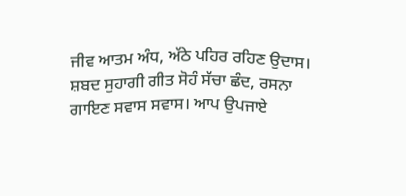ਜੀਵ ਆਤਮ ਅੰਧ, ਅੱਠੇ ਪਹਿਰ ਰਹਿਣ ਉਦਾਸ। ਸ਼ਬਦ ਸੁਹਾਗੀ ਗੀਤ ਸੋਹੰ ਸੱਚਾ ਛੰਦ, ਰਸਨਾ ਗਾਇਣ ਸਵਾਸ ਸਵਾਸ। ਆਪ ਉਪਜਾਏ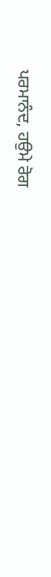ਪਰਮਾਨੰਦ, ਹਉਮੇ ਰੋਗ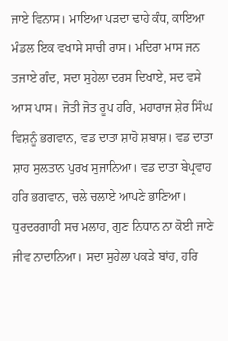ਜਾਏ ਵਿਨਾਸ। ਮਾਇਆ ਪੜਦਾ ਢਾਹੇ ਕੰਧ, ਕਾਇਆ ਮੰਡਲ ਇਕ ਵਖਾਸੇ ਸਾਚੀ ਰਾਸ। ਮਦਿਰਾ ਮਾਸ ਜਨ ਤਜਾਏ ਗੰਦ, ਸਦਾ ਸੁਹੇਲਾ ਦਰਸ ਦਿਖਾਏ, ਸਦ ਵਸੇ ਆਸ ਪਾਸ। ਜੋਤੀ ਜੋਤ ਰੂਪ ਹਰਿ, ਮਹਾਰਾਜ ਸ਼ੇਰ ਸਿੰਘ ਵਿਸ਼ਨੂੰ ਭਗਵਾਨ, ਵਡ ਦਾਤਾ ਸ਼ਾਹੋ ਸ਼ਬਾਸ਼। ਵਡ ਦਾਤਾ ਸ਼ਾਹ ਸੁਲਤਾਨ ਪੁਰਖ ਸੁਜਾਨਿਆ। ਵਡ ਦਾਤਾ ਬੇਪ੍ਰਵਾਹ ਹਰਿ ਭਗਵਾਨ, ਚਲੇ ਚਲਾਏ ਆਪਣੇ ਭਾਣਿਆ। ਧੁਰਦਰਗਾਹੀ ਸਚ ਮਲਾਹ, ਗੁਣ ਨਿਧਾਨ ਨਾ ਕੋਈ ਜਾਣੇ ਜੀਵ ਨਾਦਾਨਿਆ। ਸਦਾ ਸੁਹੇਲਾ ਪਕੜੇ ਬਾਂਹ, ਹਰਿ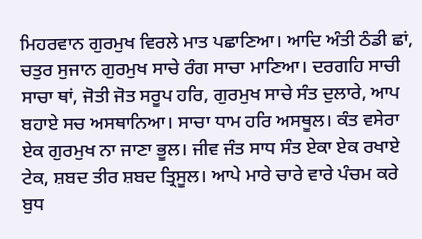ਮਿਹਰਵਾਨ ਗੁਰਮੁਖ ਵਿਰਲੇ ਮਾਤ ਪਛਾਣਿਆ। ਆਦਿ ਅੰਤੀ ਠੰਡੀ ਛਾਂ, ਚਤੁਰ ਸੁਜਾਨ ਗੁਰਮੁਖ ਸਾਚੇ ਰੰਗ ਸਾਚਾ ਮਾਣਿਆ। ਦਰਗਹਿ ਸਾਚੀ ਸਾਚਾ ਥਾਂ, ਜੋਤੀ ਜੋਤ ਸਰੂਪ ਹਰਿ, ਗੁਰਮੁਖ ਸਾਚੇ ਸੰਤ ਦੁਲਾਰੇ, ਆਪ ਬਹਾਏ ਸਚ ਅਸਥਾਨਿਆ। ਸਾਚਾ ਧਾਮ ਹਰਿ ਅਸਥੂਲ। ਕੰਤ ਵਸੇਰਾ ਏਕ ਗੁਰਮੁਖ ਨਾ ਜਾਣਾ ਭੂਲ। ਜੀਵ ਜੰਤ ਸਾਧ ਸੰਤ ਏਕਾ ਏਕ ਰਖਾਏ ਟੇਕ, ਸ਼ਬਦ ਤੀਰ ਸ਼ਬਦ ਤ੍ਰਿਸੂਲ। ਆਪੇ ਮਾਰੇ ਚਾਰੇ ਵਾਰੇ ਪੰਚਮ ਕਰੇ ਬੁਧ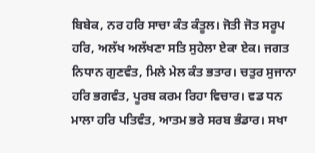ਬਿਬੇਕ, ਨਰ ਹਰਿ ਸਾਚਾ ਕੰਤ ਕੰਤੂਲ। ਜੋਤੀ ਜੋਤ ਸਰੂਪ ਹਰਿ, ਅਲੱਖ ਅਲੱਖਣਾ ਸਤਿ ਸੁਹੇਲਾ ਏਕਾ ਏਕ। ਜਗਤ ਨਿਧਾਨ ਗੁਣਵੰਤ, ਮਿਲੇ ਮੇਲ ਕੰਤ ਭਤਾਰ। ਚਤੁਰ ਸੁਜਾਨਾ ਹਰਿ ਭਗਵੰਤ, ਪੂਰਬ ਕਰਮ ਰਿਹਾ ਵਿਚਾਰ। ਵਡ ਧਨ ਮਾਲਾ ਹਰਿ ਪਤਿਵੰਤ, ਆਤਮ ਭਰੇ ਸਰਬ ਭੰਡਾਰ। ਸਖਾ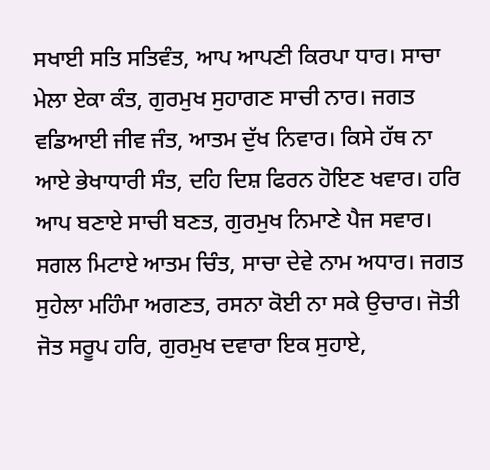ਸਖਾਈ ਸਤਿ ਸਤਿਵੰਤ, ਆਪ ਆਪਣੀ ਕਿਰਪਾ ਧਾਰ। ਸਾਚਾ ਮੇਲਾ ਏਕਾ ਕੰਤ, ਗੁਰਮੁਖ ਸੁਹਾਗਣ ਸਾਚੀ ਨਾਰ। ਜਗਤ ਵਡਿਆਈ ਜੀਵ ਜੰਤ, ਆਤਮ ਦੁੱਖ ਨਿਵਾਰ। ਕਿਸੇ ਹੱਥ ਨਾ ਆਏ ਭੇਖਾਧਾਰੀ ਸੰਤ, ਦਹਿ ਦਿਸ਼ ਫਿਰਨ ਹੋਇਣ ਖਵਾਰ। ਹਰਿ ਆਪ ਬਣਾਏ ਸਾਚੀ ਬਣਤ, ਗੁਰਮੁਖ ਨਿਮਾਣੇ ਪੈਜ ਸਵਾਰ। ਸਗਲ ਮਿਟਾਏ ਆਤਮ ਚਿੰਤ, ਸਾਚਾ ਦੇਵੇ ਨਾਮ ਅਧਾਰ। ਜਗਤ ਸੁਹੇਲਾ ਮਹਿੰਮਾ ਅਗਣਤ, ਰਸਨਾ ਕੋਈ ਨਾ ਸਕੇ ਉਚਾਰ। ਜੋਤੀ ਜੋਤ ਸਰੂਪ ਹਰਿ, ਗੁਰਮੁਖ ਦਵਾਰਾ ਇਕ ਸੁਹਾਏ,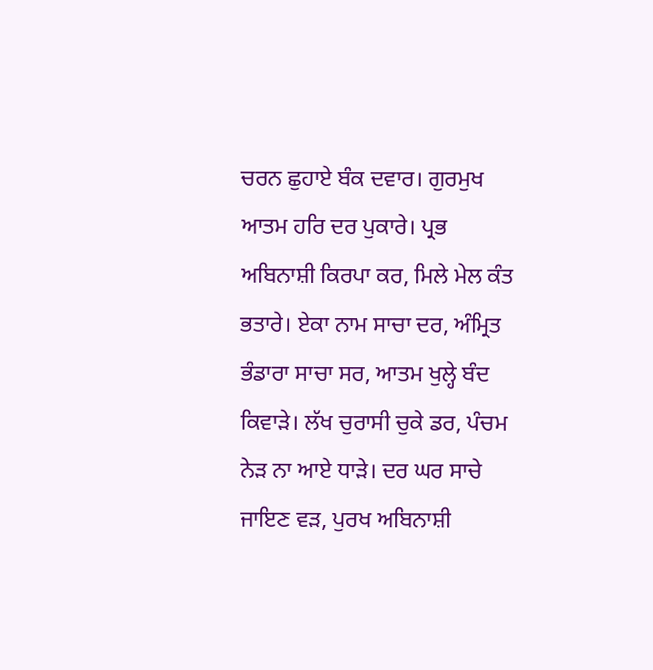ਚਰਨ ਛੁਹਾਏ ਬੰਕ ਦਵਾਰ। ਗੁਰਮੁਖ ਆਤਮ ਹਰਿ ਦਰ ਪੁਕਾਰੇ। ਪ੍ਰਭ ਅਬਿਨਾਸ਼ੀ ਕਿਰਪਾ ਕਰ, ਮਿਲੇ ਮੇਲ ਕੰਤ ਭਤਾਰੇ। ਏਕਾ ਨਾਮ ਸਾਚਾ ਦਰ, ਅੰਮ੍ਰਿਤ ਭੰਡਾਰਾ ਸਾਚਾ ਸਰ, ਆਤਮ ਖੁਲ੍ਹੇ ਬੰਦ ਕਿਵਾੜੇ। ਲੱਖ ਚੁਰਾਸੀ ਚੁਕੇ ਡਰ, ਪੰਚਮ ਨੇੜ ਨਾ ਆਏ ਧਾੜੇ। ਦਰ ਘਰ ਸਾਚੇ ਜਾਇਣ ਵੜ, ਪੁਰਖ ਅਬਿਨਾਸ਼ੀ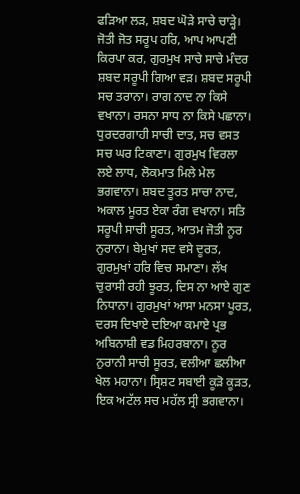ਫੜਿਆ ਲੜ, ਸ਼ਬਦ ਘੋੜੇ ਸਾਚੇ ਚਾੜ੍ਹੇ। ਜੋਤੀ ਜੋਤ ਸਰੂਪ ਹਰਿ, ਆਪ ਆਪਣੀ ਕਿਰਪਾ ਕਰ, ਗੁਰਮੁਖ ਸਾਚੇ ਸਾਚੇ ਮੰਦਰ ਸ਼ਬਦ ਸਰੂਪੀ ਗਿਆ ਵੜ। ਸ਼ਬਦ ਸਰੂਪੀ ਸਚ ਤਰਾਨਾ। ਰਾਗ ਨਾਦ ਨਾ ਕਿਸੇ ਵਖਾਨਾ। ਰਸਨਾ ਸਾਧ ਨਾ ਕਿਸੇ ਪਛਾਨਾ। ਧੁਰਦਰਗਾਹੀ ਸਾਚੀ ਦਾਤ, ਸਚ ਵਸਤ ਸਚ ਘਰ ਟਿਕਾਣਾ। ਗੁਰਮੁਖ ਵਿਰਲਾ ਲਏ ਲਾਧ, ਲੋਕਮਾਤ ਮਿਲੇ ਮੇਲ ਭਗਵਾਨਾ। ਸ਼ਬਦ ਤੂਰਤ ਸਾਚਾ ਨਾਦ, ਅਕਾਲ ਮੂਰਤ ਏਕਾ ਰੰਗ ਵਖਾਨਾ। ਸਤਿ ਸਰੂਪੀ ਸਾਚੀ ਸੂਰਤ, ਆਤਮ ਜੋਤੀ ਨੂਰ ਨੁਰਾਨਾ। ਬੇਮੁਖਾਂ ਸਦ ਵਸੇ ਦੂਰਤ, ਗੁਰਮੁਖਾਂ ਹਰਿ ਵਿਚ ਸਮਾਣਾ। ਲੱਖ ਚੁਰਾਸੀ ਰਹੀ ਝੂਰਤ, ਦਿਸ ਨਾ ਆਏ ਗੁਣ ਨਿਧਾਨਾ। ਗੁਰਮੁਖਾਂ ਆਸਾ ਮਨਸਾ ਪੂਰਤ, ਦਰਸ ਦਿਖਾਏ ਦਇਆ ਕਮਾਏ ਪ੍ਰਭ ਅਬਿਨਾਸ਼ੀ ਵਡ ਮਿਹਰਬਾਨਾ। ਨੂਰ ਨੁਰਾਨੀ ਸਾਚੀ ਸੂਰਤ, ਵਲੀਆ ਛਲੀਆ ਖੇਲ ਮਹਾਨਾ। ਸ੍ਰਿਸ਼ਟ ਸਬਾਈ ਕੂੜੋ ਕੂੜਤ, ਇਕ ਅਟੱਲ ਸਚ ਮਹੱਲ ਸ੍ਰੀ ਭਗਵਾਨਾ।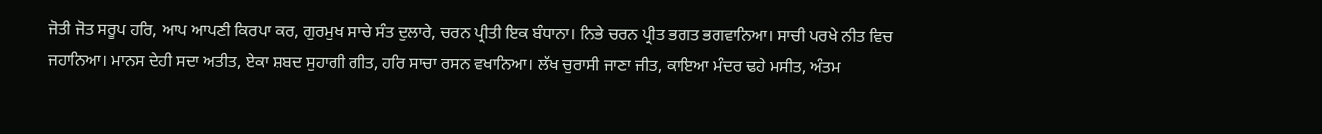ਜੋਤੀ ਜੋਤ ਸਰੂਪ ਹਰਿ, ਆਪ ਆਪਣੀ ਕਿਰਪਾ ਕਰ, ਗੁਰਮੁਖ ਸਾਚੇ ਸੰਤ ਦੁਲਾਰੇ, ਚਰਨ ਪ੍ਰੀਤੀ ਇਕ ਬੰਧਾਨਾ। ਨਿਭੇ ਚਰਨ ਪ੍ਰੀਤ ਭਗਤ ਭਗਵਾਨਿਆ। ਸਾਚੀ ਪਰਖੇ ਨੀਤ ਵਿਚ ਜਹਾਨਿਆ। ਮਾਨਸ ਦੇਹੀ ਸਦਾ ਅਤੀਤ, ਏਕਾ ਸ਼ਬਦ ਸੁਹਾਗੀ ਗੀਤ, ਹਰਿ ਸਾਚਾ ਰਸਨ ਵਖਾਨਿਆ। ਲੱਖ ਚੁਰਾਸੀ ਜਾਣਾ ਜੀਤ, ਕਾਇਆ ਮੰਦਰ ਢਹੇ ਮਸੀਤ, ਅੰਤਮ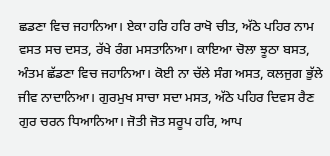ਛਡਣਾ ਵਿਚ ਜਹਾਨਿਆ। ਏਕਾ ਹਰਿ ਹਰਿ ਰਾਖੋ ਚੀਤ, ਅੱਠੇ ਪਹਿਰ ਨਾਮ ਵਸਤ ਸਚ ਦਸਤ, ਰੱਖੇ ਰੰਗ ਮਸਤਾਨਿਆ। ਕਾਇਆ ਚੋਲਾ ਝੂਠਾ ਬਸਤ, ਅੰਤਮ ਛੱਡਣਾ ਵਿਚ ਜਹਾਨਿਆ। ਕੋਈ ਨਾ ਚੱਲੇ ਸੰਗ ਅਸਤ, ਕਲਜੁਗ ਭੁੱਲੇ ਜੀਵ ਨਾਦਾਨਿਆ। ਗੁਰਮੁਖ ਸਾਚਾ ਸਦਾ ਮਸਤ, ਅੱਠੇ ਪਹਿਰ ਦਿਵਸ ਰੈਣ ਗੁਰ ਚਰਨ ਧਿਆਨਿਆ। ਜੋਤੀ ਜੋਤ ਸਰੂਪ ਹਰਿ, ਆਪ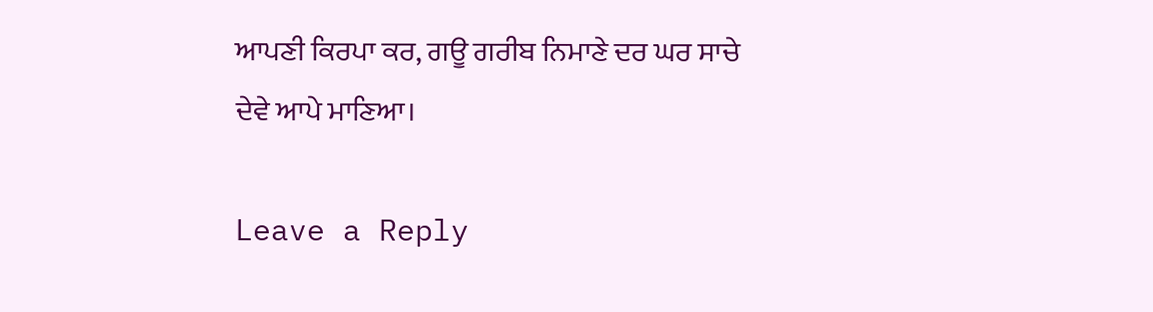ਆਪਣੀ ਕਿਰਪਾ ਕਰ, ਗਊ ਗਰੀਬ ਨਿਮਾਣੇ ਦਰ ਘਰ ਸਾਚੇ ਦੇਵੇ ਆਪੇ ਮਾਣਿਆ।

Leave a Reply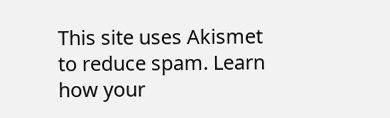This site uses Akismet to reduce spam. Learn how your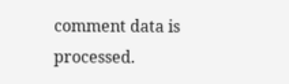comment data is processed.